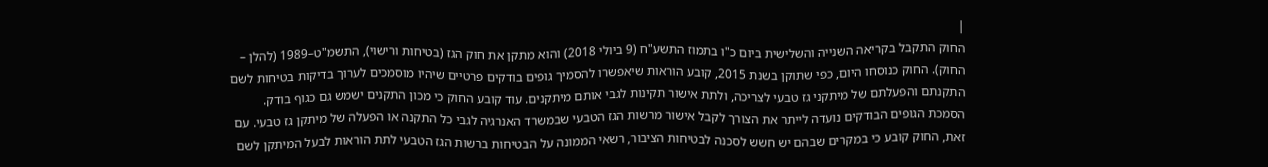|
החוק התקבל בקריאה השנייה והשלישית ביום כ"ו בתמוז התשע"ח (9 ביולי 2018) והוא מתקן את חוק הגז (בטיחות ורישוי), התשמ"ט–1989 (להלן – החוק). החוק כנוסחו היום, כפי שתוקן בשנת 2015, קובע הוראות שיאפשרו להסמיך גופים בודקים פרטיים שיהיו מוסמכים לערוך בדיקות בטיחות לשם התקנתם והפעלתם של מיתקני גז טבעי לצריכה, ולתת אישור תקינות לגבי אותם מיתקנים. עוד קובע החוק כי מכון התקנים ישמש גם כגוף בודק. הסמכת הגופים הבודקים נועדה לייתר את הצורך לקבל אישור מרשות הגז הטבעי שבמשרד האנרגיה לגבי כל התקנה או הפעלה של מיתקן גז טבעי. עם זאת, החוק קובע כי במקרים שבהם יש חשש לסכנה לבטיחות הציבור, רשאי הממונה על הבטיחות ברשות הגז הטבעי לתת הוראות לבעל המיתקן לשם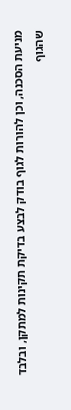מניעת הסכנה, וכן להורות לגוף בודק לבצע בדיקת תקינות למתקן, ובלבד שהגוף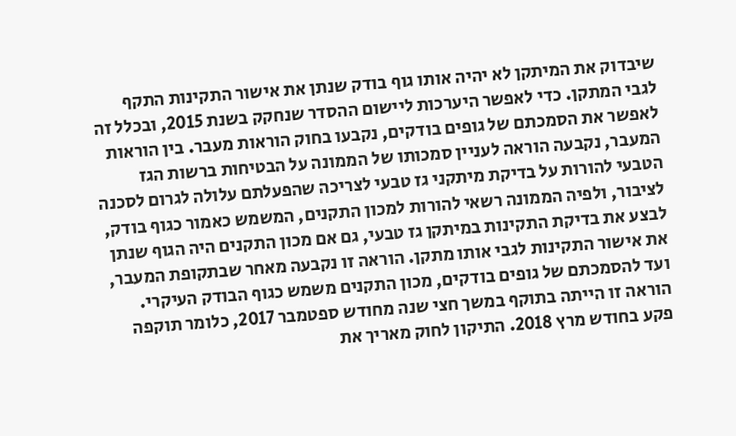שיבדוק את המיתקן לא יהיה אותו גוף בודק שנתן את אישור התקינות התקף לגבי המתקן. כדי לאפשר היערכות ליישום ההסדר שנחקק בשנת 2015, ובכלל זה לאפשר את הסמכתם של גופים בודקים, נקבעו בחוק הוראות מעבר. בין הוראות המעבר, נקבעה הוראה לעניין סמכותו של הממונה על הבטיחות ברשות הגז הטבעי להורות על בדיקת מיתקני גז טבעי לצריכה שהפעלתם עלולה לגרום לסכנה לציבור, ולפיה הממונה רשאי להורות למכון התקנים, המשמש כאמור כגוף בודק, לבצע את בדיקת התקינות במיתקן גז טבעי, גם אם מכון התקנים היה הגוף שנתן את אישור התקינות לגבי אותו מתקן. הוראה זו נקבעה מאחר שבתקופת המעבר, ועד להסמכתם של גופים בודקים, מכון התקנים משמש כגוף הבודק העיקרי. הוראה זו הייתה בתוקף במשך חצי שנה מחודש ספטמבר 2017, כלומר תוקפה פקע בחודש מרץ 2018. התיקון לחוק מאריך את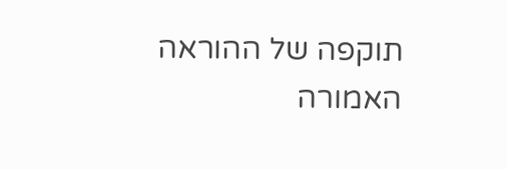תוקפה של ההוראה האמורה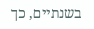בשנתיים, כך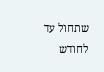שתחול עד לחודש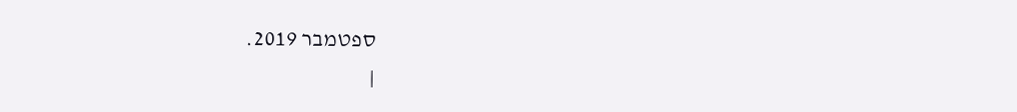ספטמבר 2019.
|